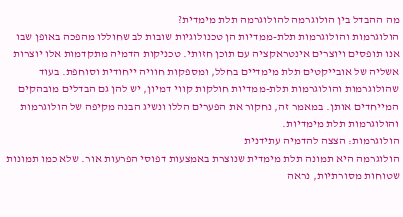מה ההבדל בין הולוגרמה להולוגרמה תלת מימדית?
הולוגרמות והולוגרמות תלת-ממדיות הן טכנולוגיות שובות לב שחוללו מהפכה באופן שבו אנו תופסים ויוצרים אינטראקציה עם תוכן חזותי. טכניקות הדמיה מתקדמות אלו יוצרות אשליה של אובייקטים תלת מימדיים בחלל, ומספקות חוויה ייחודית וסוחפת. בעוד שהולוגרמות והולוגרמות תלת-ממדיות חולקות קווי דמיון, יש להן גם הבדלים מובהקים המייחדים אותן. במאמר זה, נחקור את הפערים הללו ונשיג הבנה מקיפה של הולוגרמות והולוגרמות תלת מימדיות.
הולוגרמות: הצצה להדמיה עתידנית
הולוגרמה היא תמונה תלת מימדית שנוצרת באמצעות דפוסי הפרעות אור. שלא כמו תמונות שטוחות מסורתיות, נראה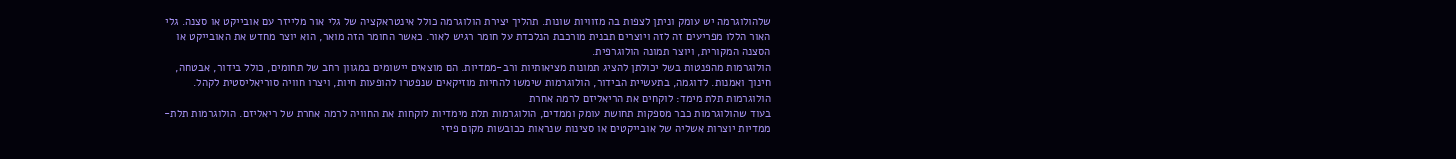שלהולוגרמה יש עומק וניתן לצפות בה מזוויות שונות. תהליך יצירת הולוגרמה כולל אינטראקציה של גלי אור מלייזר עם אובייקט או סצנה. גלי האור הללו מפריעים זה לזה ויוצרים תבנית מורכבת הנלכדת על חומר רגיש לאור. כאשר החומר הזה מואר, הוא יוצר מחדש את האובייקט או הסצנה המקורית, ויוצר תמונה הולוגרפית.
הולוגרמות מהפנטות בשל יכולתן להציג תמונות מציאותיות ורב-ממדיות. הם מוצאים יישומים במגוון רחב של תחומים, כולל בידור, אבטחה, חינוך ואמנות. לדוגמה, בתעשיית הבידור, הולוגרמות שימשו להחיות מוזיקאים שנפטרו להופעות חיות, ויצרו חוויה סוריאליסטית לקהל.
הולוגרמות תלת מימד: לוקחים את הריאליזם לרמה אחרת
בעוד שהולוגרמות כבר מספקות תחושת עומק וממדים, הולוגרמות תלת מימדיות לוקחות את החוויה לרמה אחרת של ריאליזם. הולוגרמות תלת-ממדיות יוצרות אשליה של אובייקטים או סצינות שנראות ככובשות מקום פיזי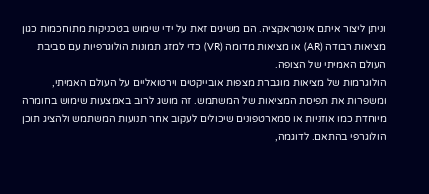וניתן ליצור איתם אינטראקציה. הם משיגים זאת על ידי שימוש בטכניקות מתוחכמות כגון מציאות רבודה (AR) או מציאות מדומה (VR) כדי למזג תמונות הולוגרפיות עם סביבת העולם האמיתי של הצופה.
הולוגרמות של מציאות מוגברת מצפות אובייקטים וירטואליים על העולם האמיתי, ומשפרות את תפיסת המציאות של המשתמש. זה מושג לרוב באמצעות שימוש בחומרה מיוחדת כמו אוזניות או סמארטפונים שיכולים לעקוב אחר תנועות המשתמש ולהציג תוכן הולוגרפי בהתאם. לדוגמה,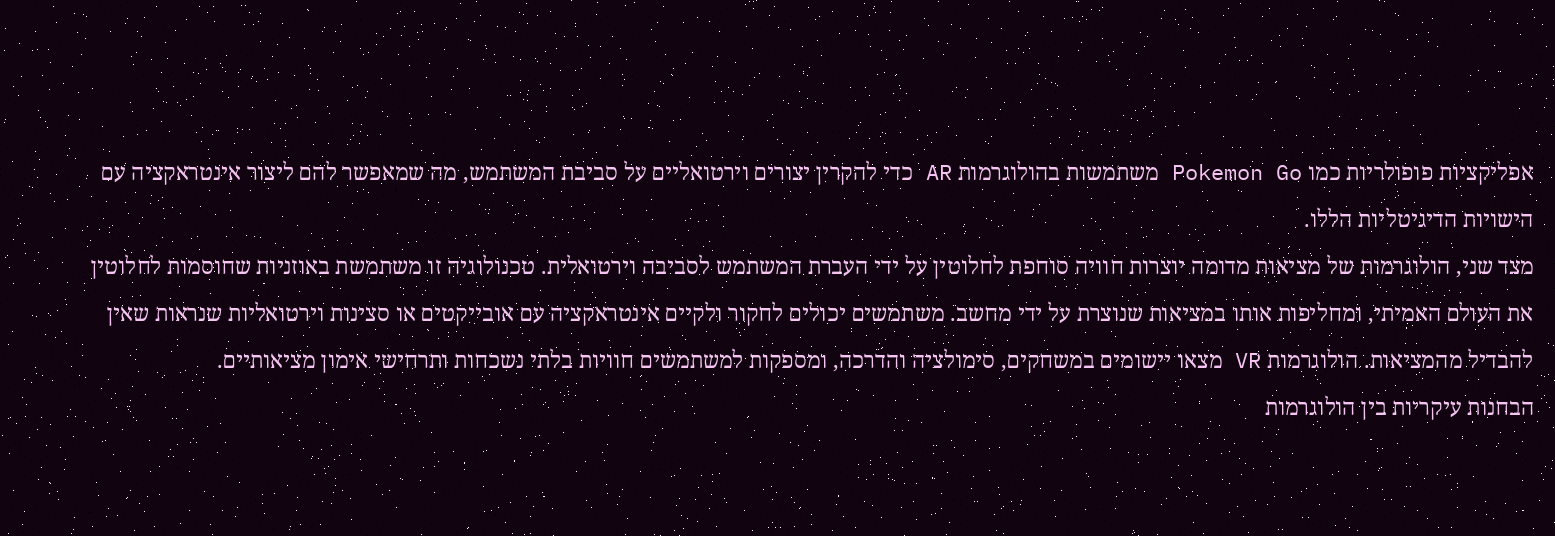אפליקציות פופולריות כמו Pokemon Go משתמשות בהולוגרמות AR כדי להקרין יצורים וירטואליים על סביבת המשתמש, מה שמאפשר להם ליצור אינטראקציה עם הישויות הדיגיטליות הללו.
מצד שני, הולוגרמות של מציאות מדומה יוצרות חוויה סוחפת לחלוטין על ידי העברת המשתמש לסביבה וירטואלית. טכנולוגיה זו משתמשת באוזניות שחוסמות לחלוטין את העולם האמיתי, ומחליפות אותו במציאות שנוצרת על ידי מחשב. משתמשים יכולים לחקור ולקיים אינטראקציה עם אובייקטים או סצינות וירטואליות שנראות שאין להבדיל מהמציאות. הולוגרמות VR מצאו יישומים במשחקים, סימולציה והדרכה, ומספקות למשתמשים חוויות בלתי נשכחות ותרחישי אימון מציאותיים.
הבחנות עיקריות בין הולוגרמות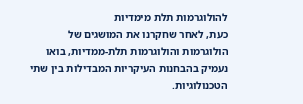להולוגרמות תלת מימדיות
כעת, לאחר שחקרנו את המושגים של הולוגרמות והולוגרמות תלת-ממדיות, בואו נעמיק בהבחנות העיקריות המבדילות בין שתי הטכנולוגיות.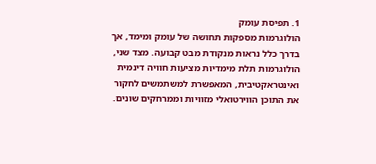1. תפיסת עומק
הולוגרמות מספקות תחושה של עומק ומימד, אך בדרך כלל נראות מנקודת מבט קבועה. מצד שני, הולוגרמות תלת מימדיות מציעות חוויה דינמית ואינטראקטיבית, המאפשרת למשתמשים לחקור את התוכן הווירטואלי מזוויות וממרחקים שונים.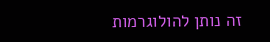זה נותן להולוגרמות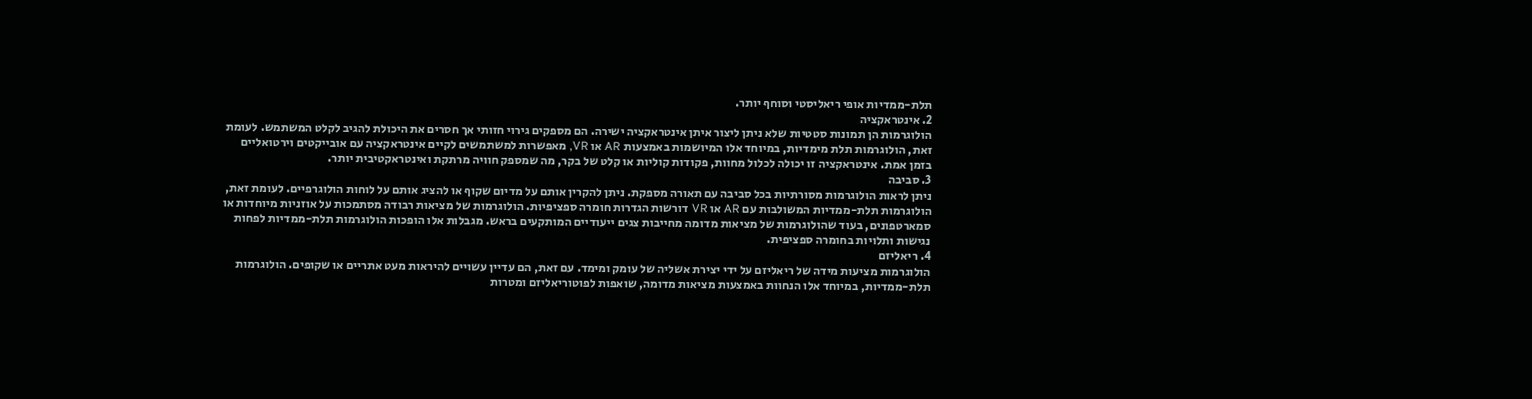תלת-ממדיות אופי ריאליסטי וסוחף יותר.
2. אינטראקציה
הולוגרמות הן תמונות סטטיות שלא ניתן ליצור איתן אינטראקציה ישירה. הם מספקים גירוי חזותי אך חסרים את היכולת להגיב לקלט המשתמש. לעומת זאת, הולוגרמות תלת מימדיות, במיוחד אלו המיושמות באמצעות AR או VR, מאפשרות למשתמשים לקיים אינטראקציה עם אובייקטים וירטואליים בזמן אמת. אינטראקציה זו יכולה לכלול מחוות, פקודות קוליות או קלט של בקר, מה שמספק חוויה מרתקת ואינטראקטיבית יותר.
3. סביבה
ניתן לראות הולוגרמות מסורתיות בכל סביבה עם תאורה מספקת. ניתן להקרין אותם על מדיום שקוף או להציג אותם על לוחות הולוגרפיים. לעומת זאת, הולוגרמות תלת-ממדיות המשולבות עם AR או VR דורשות הגדרות חומרה ספציפיות. הולוגרמות של מציאות רבודה מסתמכות על אוזניות מיוחדות או סמארטפונים, בעוד שהולוגרמות של מציאות מדומה מחייבות צגים ייעודיים המותקעים בראש. מגבלות אלו הופכות הולוגרמות תלת-ממדיות לפחות נגישות ותלויות בחומרה ספציפית.
4. ריאליזם
הולוגרמות מציעות מידה של ריאליזם על ידי יצירת אשליה של עומק ומימד. עם זאת, הם עדיין עשויים להיראות מעט אתריים או שקופים. הולוגרמות תלת-ממדיות, במיוחד אלו הנחוות באמצעות מציאות מדומה, שואפות לפוטוריאליזם ומטרות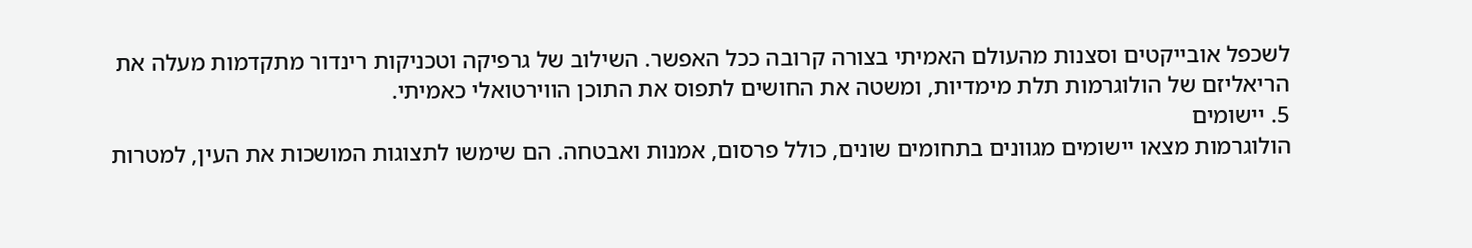לשכפל אובייקטים וסצנות מהעולם האמיתי בצורה קרובה ככל האפשר. השילוב של גרפיקה וטכניקות רינדור מתקדמות מעלה את הריאליזם של הולוגרמות תלת מימדיות, ומשטה את החושים לתפוס את התוכן הווירטואלי כאמיתי.
5. יישומים
הולוגרמות מצאו יישומים מגוונים בתחומים שונים, כולל פרסום, אמנות ואבטחה. הם שימשו לתצוגות המושכות את העין, למטרות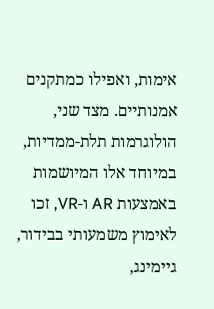אימות, ואפילו כמתקנים אמנותיים. מצד שני, הולוגרמות תלת-ממדיות, במיוחד אלו המיושמות באמצעות AR ו-VR, זכו לאימוץ משמעותי בבידור, גיימינג,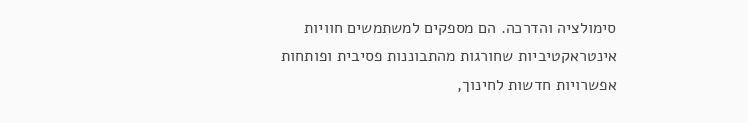סימולציה והדרכה. הם מספקים למשתמשים חוויות אינטראקטיביות שחורגות מהתבוננות פסיבית ופותחות אפשרויות חדשות לחינוך,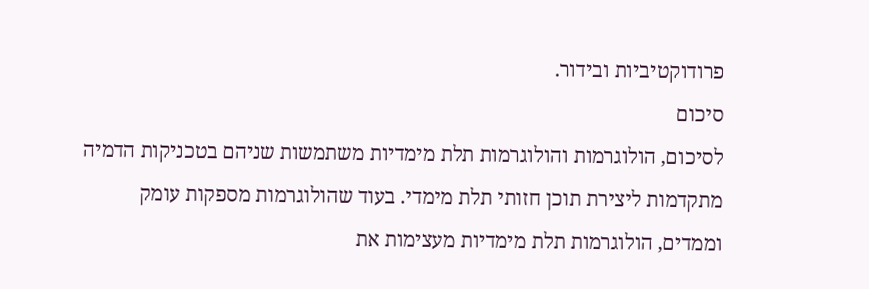פרודוקטיביות ובידור.
סיכום
לסיכום, הולוגרמות והולוגרמות תלת מימדיות משתמשות שניהם בטכניקות הדמיה מתקדמות ליצירת תוכן חזותי תלת מימדי. בעוד שהולוגרמות מספקות עומק וממדים, הולוגרמות תלת מימדיות מעצימות את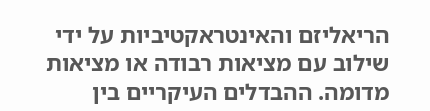הריאליזם והאינטראקטיביות על ידי שילוב עם מציאות רבודה או מציאות מדומה. ההבדלים העיקריים בין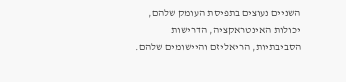השניים נעוצים בתפיסת העומק שלהם, יכולות האינטראקציה, הדרישות הסביבתיות, הריאליזם והיישומים שלהם.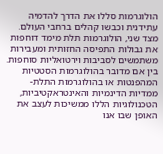הולוגרמות סללו את הדרך להדמיה עתידנית וכבשו קהלים ברחבי העולם. מצד שני, הולוגרמות תלת מימד דוחפות את גבולות התפיסה החזותית ומעבירות משתמשים לסביבות וירטואליות סוחפות. בין אם מדובר בהולוגרמות הסטטיות המהפנטות או בהולוגרמות התלת-ממדיות הדינמיות והאינטראקטיביות, הטכנולוגיות הללו ממשיכות לעצב את האופן שבו אנו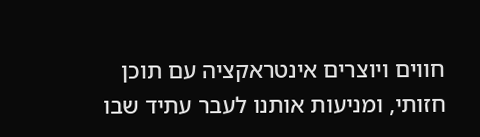חווים ויוצרים אינטראקציה עם תוכן חזותי, ומניעות אותנו לעבר עתיד שבו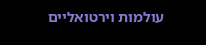עולמות וירטואליים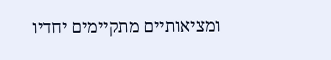ומציאותיים מתקיימים יחדיו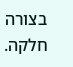בצורה חלקה.